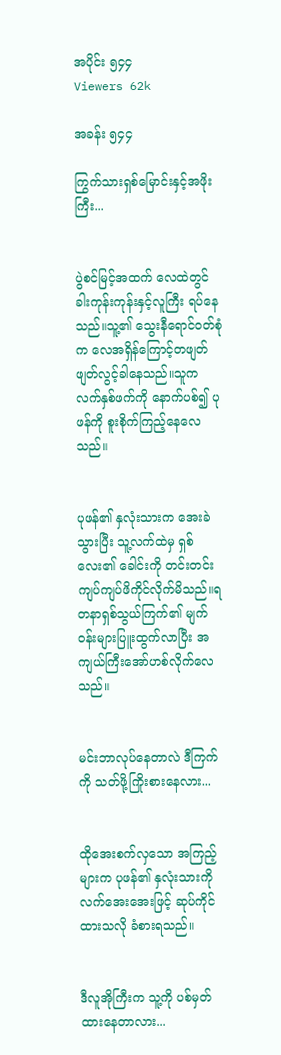အပိုင်း ၅၄၄
Viewers 62k

အခန်း ၅၄၄

ကြွက်သားရှစ်မြောင်းနှင့်အဖိုးကြီး...


ပွဲစင်မြင့်အထက် လေထဲတွင် ခါးကုန်းကုန်းနှင့်လူကြီး ရပ်နေသည်။သူ့၏ သွေးနီရောင်ဝတ်စုံက လေအရှိန်ကြောင့်တဖျတ်ဖျတ်လွင့်ခါနေသည်။သူက လက်နှစ်ဖက်ကို နောက်ပစ်၍ ပုဖန်ကို စူးစိုက်ကြည့်နေလေသည်။


ပုဖန်၏ နှလုံးသားက အေးခဲသွားပြီး သူ့လက်ထဲမှ ရှစ်လေး၏ ခေါင်းကို တင်းတင်းကျပ်ကျပ်ဖိကိုင်လိုက်မိသည်။ရတနာရှစ်သွယ်ကြက်၏ မျက်ဝန်းများပြူးထွက်လာပြီး အကျယ်ကြီးအော်ဟစ်လိုက်လေသည်။


မင်းဘာလုပ်နေတာလဲ ဒီကြက်ကို သတ်ဖို့ကြိုးစားနေလား...


ထိုအေးစက်လှသော အကြည့်များက ပုဖန်၏ နှလုံးသားကို လက်အေးအေးဖြင့် ဆုပ်ကိုင်ထားသလို ခံစားရသည်။


ဒီလူအိုကြီးက သူ့ကို ပစ်မှတ်ထားနေတာလား...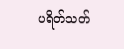ပရိတ်သတ်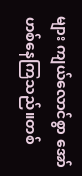များ ကျယ်လောင်စွာ အော်ဟစ်နေကြသည်။တစ်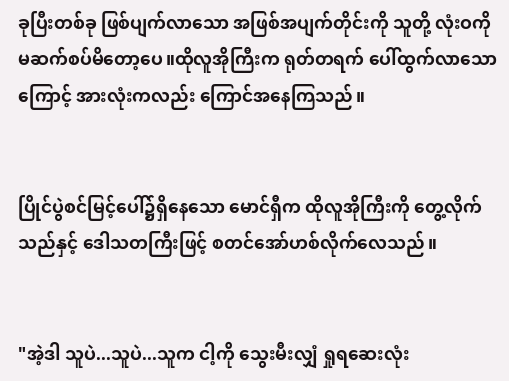ခုပြီးတစ်ခု ဖြစ်ပျက်လာသော အဖြစ်အပျက်တိုင်းကို သူတို့ လုံးဝကို မဆက်စပ်မိတော့ပေ။ထိုလူအိုကြီးက ရုတ်တရက် ပေါ်ထွက်လာသောကြောင့် အားလုံးကလည်း ကြောင်အနေကြသည်။


ပြိုင်ပွဲစင်မြင့်ပေါ်၌ရှိနေသော မောင်ရှီက ထိုလူအိုကြီးကို တွေ့လိုက်သည်နှင့် ဒေါသတကြီးဖြင့် စတင်အော်ဟစ်လိုက်လေသည်။


"အဲ့ဒါ သူပဲ...သူပဲ...သူက ငါ့ကို သွေးမီးလျှံ ရှုရဆေးလုံး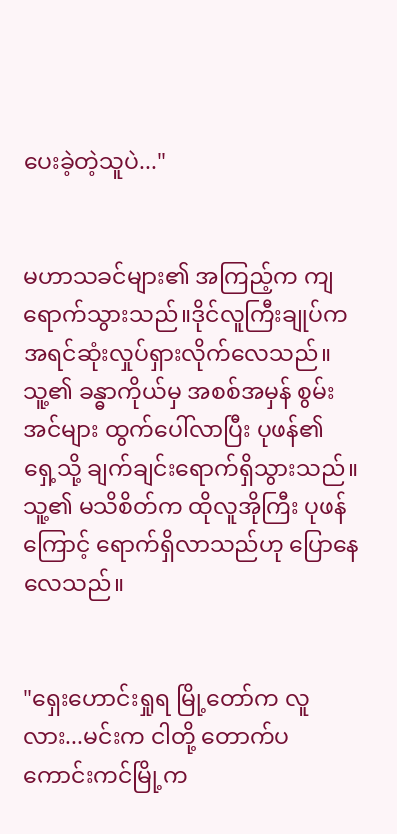ပေးခဲ့တဲ့သူပဲ..."


မဟာသခင်များ၏ အကြည့်က ကျရောက်သွားသည်။ဒိုင်လူကြီးချုပ်က အရင်ဆုံးလှုပ်ရှားလိုက်လေသည်။သူ့၏ ခန္ဓာကိုယ်မှ အစစ်အမှန် စွမ်းအင်များ ထွက်ပေါ်လာပြီး ပုဖန်၏ ရှေ့သို့ ချက်ချင်းရောက်ရှိသွားသည်။သူ့၏ မသိစိတ်က ထိုလူအိုကြီး ပုဖန်ကြောင့် ရောက်ရှိလာသည်ဟု ပြောနေလေသည်။


"ရှေးဟောင်းရှုရ မြို့တော်က လူလား...မင်းက ငါတို့ တောက်ပကောင်းကင်မြို့က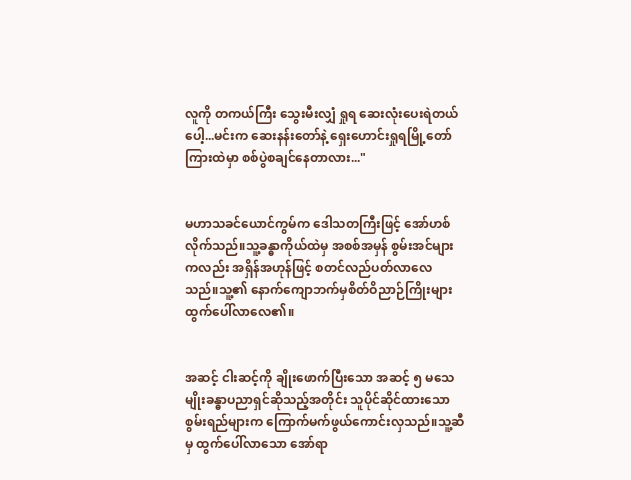လူကို တကယ်ကြီး သွေးမီးလျှံ ရှုရ ဆေးလုံးပေးရဲတယ်ပေါ့...မင်းက ဆေးနန်းတော်နဲ့ ရှေးဟောင်းရှုရမြို့တော်ကြားထဲမှာ စစ်ပွဲစချင်နေတာလား..."


မဟာသခင်ယောင်ကွမ်က ဒေါသတကြီးဖြင့် အော်ဟစ်လိုက်သည်။သူ့ခန္ဓာကိုယ်ထဲမှ အစစ်အမှန် စွမ်းအင်များကလည်း အရှိန်အဟုန်ဖြင့် စတင်လည်ပတ်လာလေသည်။သူ့၏ နောက်ကျောဘက်မှစိတ်ဝိညာဉ်ကြိုးများ ထွက်ပေါ်လာလေ၏။


အဆင့် ငါးဆင့်ကို ချိုးဖောက်ပြီးသော အဆင့် ၅ မသေမျိုးခန္ဓာပညာရှင်ဆိုသည့်အတိုင်း သူပိုင်ဆိုင်ထားသော စွမ်းရည်များက ကြောက်မက်ဖွယ်ကောင်းလှသည်။သူ့ဆီမှ ထွက်ပေါ်လာသော အော်ရာ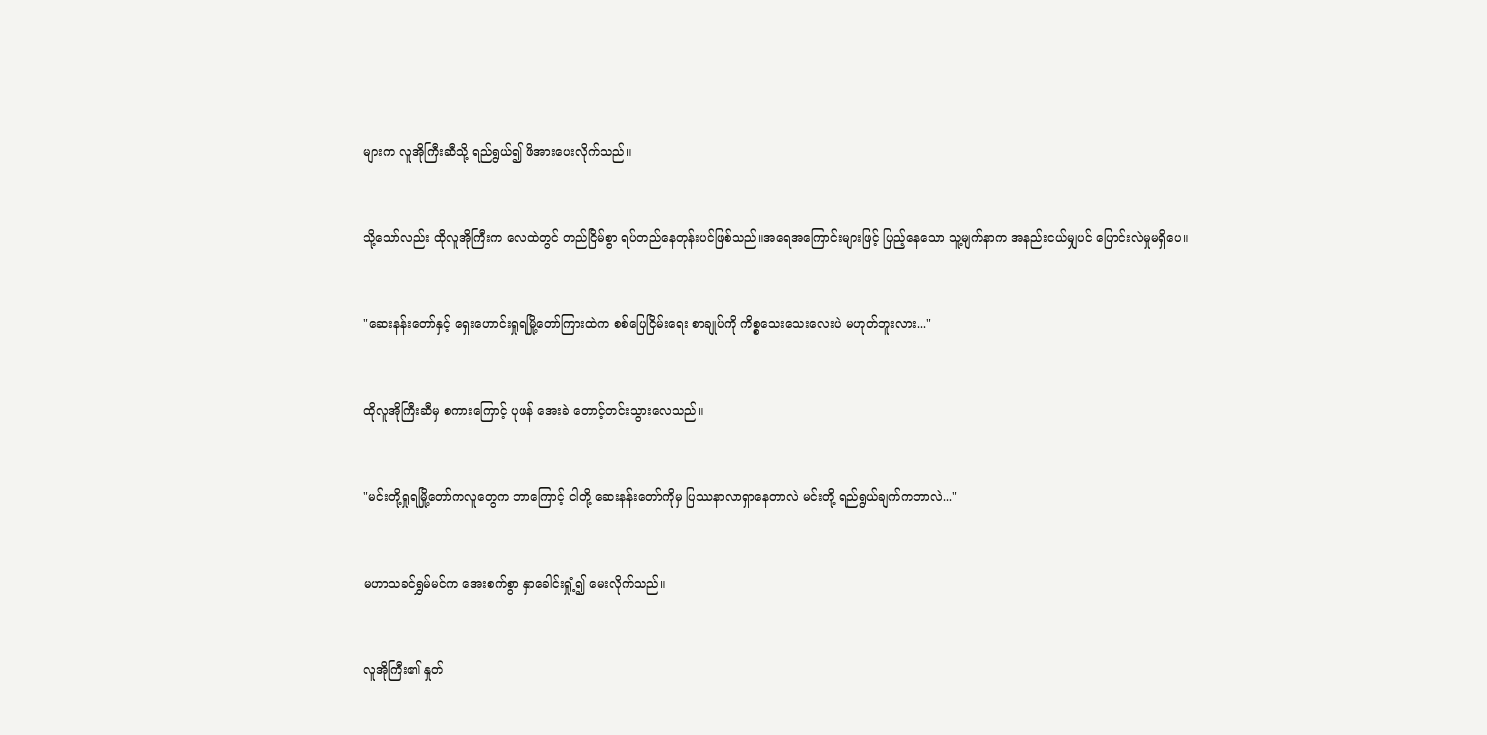များက လူအိုကြီးဆီသို့ ရည်ရွယ်၍ ဖိအားပေးလိုက်သည်။


သို့သော်လည်း ထိုလူအိုကြီးက လေထဲတွင် တည်ငြိမ်စွာ ရပ်တည်နေတုန်းပင်ဖြစ်သည်။အရေအကြောင်းများဖြင့် ပြည့်နေသော သူ့မျက်နာက အနည်းငယ်မျှပင် ပြောင်းလဲမှုမရှိပေ။


"ဆေးနန်းတော်နှင့် ရှေးဟောင်းရှုရမြို့တော်ကြားထဲက စစ်ပြေငြိမ်းရေး စာချုပ်ကို ကိစ္စသေးသေးလေးပဲ မဟုတ်ဘူးလား..."


ထိုလူအိုကြီးဆီမှ စကားကြောင့် ပုဖန် အေးခဲ တောင့်တင်းသွားလေသည်။


"မင်းတို့ရှုရမြို့တော်ကလူတွေက ဘာကြောင့် ငါတို့ ဆေးနန်းတော်ကိုမှ ပြဿနာလာရှာနေတာလဲ မင်းတို့ ရည်ရွယ်ချက်ကဘာလဲ..."


မဟာသခင်ရွှမ်မင်က အေးစက်စွာ နှာခေါင်းရှုံ့၍ မေးလိုက်သည်။


လူအိုကြီး၏ နှုတ်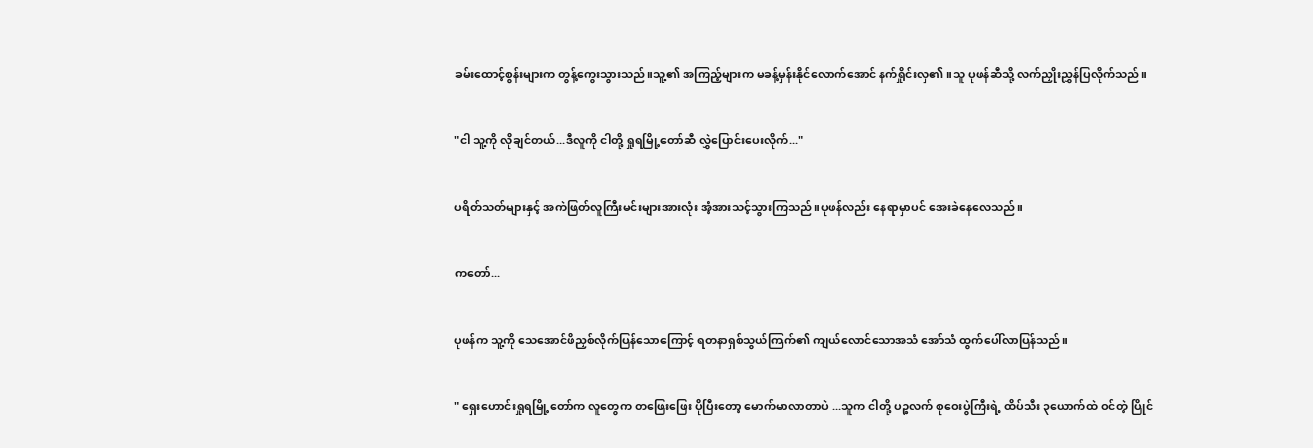ခမ်းထောင့်စွန်းများက တွန့်ကွေးသွားသည်။သူ့၏ အကြည့်များက မခန့်မှန်းနိုင်လောက်အောင် နက်ရှိုင်းလှ၏။သူ ပုဖန်ဆီသို့ လက်ညှိုးညွှန်ပြလိုက်သည်။


"ငါ သူ့ကို လိုချင်တယ်...ဒီလူကို ငါတို့ ရှုရမြို့တော်ဆီ လွှဲပြောင်းပေးလိုက်..."


ပရိတ်သတ်များနှင့် အကဲဖြတ်လူကြီးမင်းများအားလုံး အံ့အားသင့်သွားကြသည်။ပုဖန်လည်း နေရာမှာပင် အေးခဲနေလေသည်။


ကတော်...


ပုဖန်က သူ့ကို သေအောင်ဖိညှစ်လိုက်ပြန်သောကြောင့် ရတနာရှစ်သွယ်ကြက်၏ ကျယ်လောင်သောအသံ အော်သံ ထွက်ပေါ်လာပြန်သည်။


" ရှေးဟောင်းရှုရမြို့တော်က လူတွေက တဖြေးဖြေး ပိုပြီးတော့ မောက်မာလာတာပဲ ...သူက ငါတို့ ပဉ္စလက် စုဝေးပွဲကြီးရဲ့ ထိပ်သီး ၃ယောက်ထဲ ဝင်တဲ့ ပြိုင်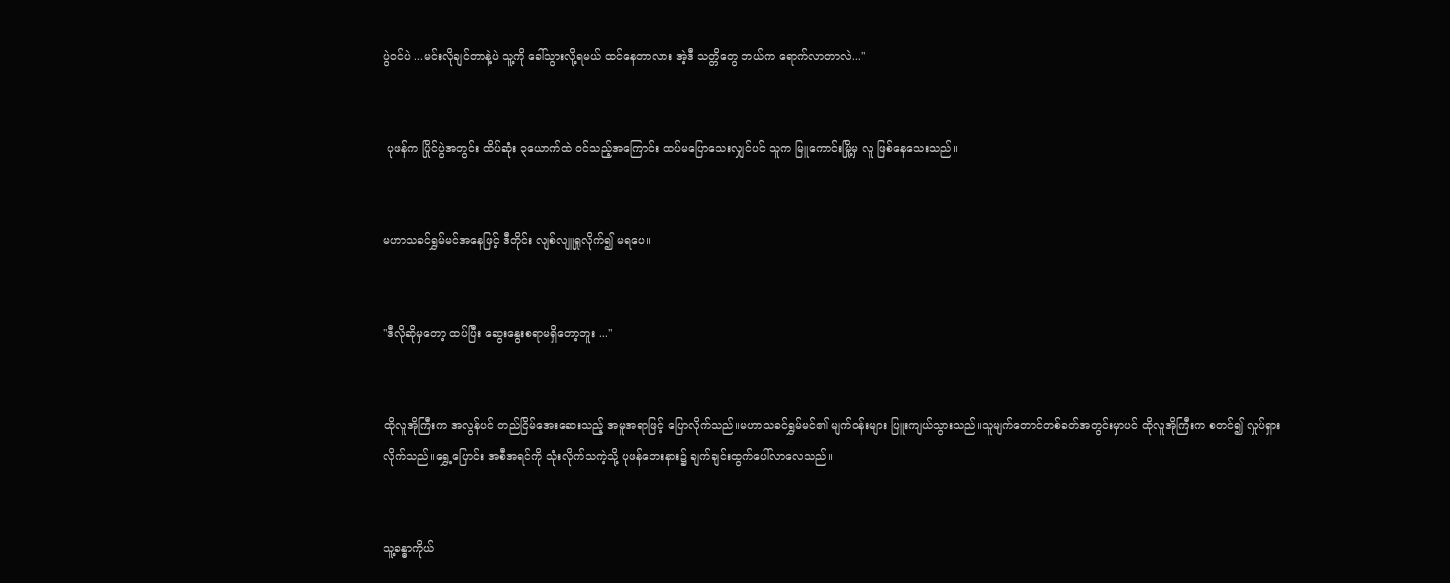ပွဲဝင်ပဲ ...မင်းလိုချင်တာနဲ့ပဲ သူ့ကို ခေါ်သွားလို့ရမယ် ထင်နေတာလား အဲ့ဒီ သတ္တိတွေ ဘယ်က ရောက်လာတာလဲ..."


 ပုဖန်က ပြိုင်ပွဲအတွင်း ထိပ်ဆုံး ၃ယောက်ထဲ ဝင်သည့်အကြောင်း ထပ်မပြောသေးလျှင်ပင် သူက မြူကောင်းမြို့မှ လူ ဖြစ်နေသေးသည်။


မဟာသခင်ရွှမ်မင်အနေဖြင့် ဒီတိုင်း လျစ်လျူရှုလိုက်၍ မရပေ။


"ဒီလိုဆိုမှတော့ ထပ်ပြီး ဆွေးနွေးစရာမရှိတော့ဘူး ..."


ထိုလူအိုကြီးက အလွန်ပင် တည်ငြိမ်အေးဆေးသည့် အမူအရာဖြင့် ပြောလိုက်သည်။မဟာသခင်ရွှမ်မင်၏ မျက်ဝန်းများ ပြူးကျယ်သွားသည်။သူမျက်တောင်တစ်ခတ်အတွင်းမှာပင် ထိုလူအိုကြီးက စတင်၍ လှုပ်ရှားလိုက်သည်။ရွှေ့ပြောင်း အစီအရင်ကို သုံးလိုက်သကဲ့သို့ ပုဖန်ဘေးနား၌ ချက်ချင်းထွက်ပေါ်လာလေသည်။


သူ့ခန္ဓာကိုယ်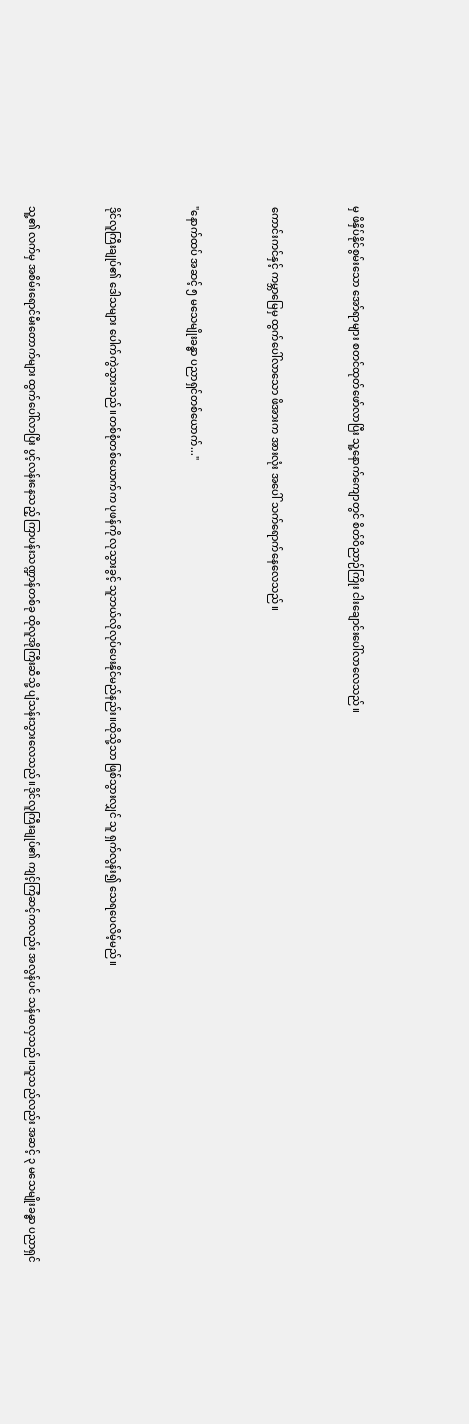မှ ဖိနှိပ်နိုင်စွမ်းသော အော်ရာများ စတင်ထုတ်ဖော်လာပြီး သူ့နောက်ကျောတွင် စိတ်ဝိညာဉ်ကြိုး ငါးချောင်းပေါ်လာလေသည်။


ကောင်းကင်နှင့် ကမ္ဘာမြေမှ ထွက်ပေါ်လာသော ဖိအားက အားလုံး အပေါ် သက်ရောက်နေလေသည်။


"နောက်ထပ် အဆင့် ၅ မသေမျိုးခန္ဓာ ပညာရှင်တစ်ယောက်..."


ဒိုင်လူကြီးချုပ်၏ ဒေါသများ ပေါက်ကွဲသွားသည်။တစ်စုံတစ်ယောက်က ပုဖန်ကို လုသွားခွင့် သူဘယ်လိုလုပ်ပေးနိုင်မည်နည်း။ထိုသို့သာ ဖြစ်သွားလျှင် သူ ရှက်လွန်း၍ သေရပေလိမ့်မည်။


သူ့၏ လက်မှ အစိမ်းရောင်မီးတောက်များ ထွက်ပေါ်လာပြီး ပွင့်လန်းနေသည့် ကြာပန်းသဏ္ဍာန်တစ်ခု ထိုလူအိုကြီးဆီသို့ ပျံသန်းသွားလေသည်။ဒိုင်လူကြီးချုပ်၏ ကျင့်ကြံဆင့်ကလည်း အလွန်ပင် သန်မာလှသည်။သူသည်လည်း အဆင့် ၃ မသေမျိုးခန္ဓာ ပညာရှင်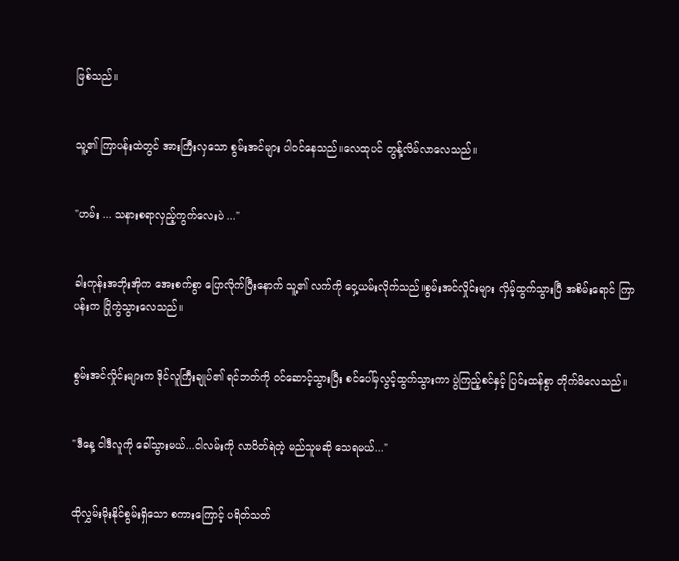ဖြစ်သည်။


သူ့၏ ကြာပန်းထဲတွင် အားကြီးလှသော စွမ်းအင်များ ပါဝင်နေသည်။လေထုပင် တွန့်လိမ်လာလေသည်။


"ဟမ်း ... သနားစရာလှည့်ကွက်လေးပဲ ..."


ခါးကုန်းအဘိုးအိုက အေးစက်စွာ ပြောလိုက်ပြီးနောက် သူ့၏ လက်ကို ဝှေ့ယမ်းလိုက်သည်။စွမ်းအင်လှိုင်းများ လှိမ့်ထွက်သွားပြီ အစိမ်းရောင် ကြာပန်းက ပြိုကွဲသွားလေသည်။


စွမ်းအင်လှိုင်းများက ဒိုင်လူကြီးချုပ်၏ ရင်ဘတ်ကို ဝင်ဆောင့်သွားပြီး စင်ပေါ်မှလွင့်ထွက်သွားကာ ပွဲကြည့်စင်နှင့် ပြင်းထန်စွာ တိုက်မိလေသည်။


"ဒီနေ့ ငါဒီလူကို ခေါ်သွားမယ်...ငါလမ်းကို လာပိတ်ရဲတဲ့ မည်သူမဆို သေရမယ်..."


ထိုလွှမ်းမိုးနိုင်စွမ်းရှိသော စကားကြောင့် ပရိတ်သတ်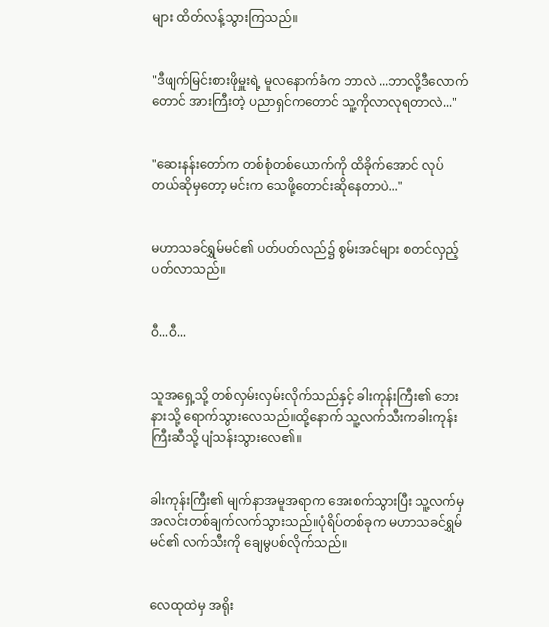များ ထိတ်လန့်သွားကြသည်။


"ဒီဖျက်မြင်းစားဖိုမှူးရဲ့ မူလနောက်ခံက ဘာလဲ ...ဘာလို့ဒီလောက်တောင် အားကြီးတဲ့ ပညာရှင်ကတောင် သူ့ကိုလာလုရတာလဲ..."


"ဆေးနန်းတော်က တစ်စုံတစ်ယောက်ကို ထိခိုက်အောင် လုပ်တယ်ဆိုမှတော့ မင်းက သေဖို့တောင်းဆိုနေတာပဲ..."


မဟာသခင်ရွှမ်မင်၏ ပတ်ပတ်လည်၌ စွမ်းအင်များ စတင်လှည့်ပတ်လာသည်။


ဝီ...ဝီ...


သူအရှေ့သို့ တစ်လှမ်းလှမ်းလိုက်သည်နှင့် ခါးကုန်းကြီး၏ ဘေးနားသို့ ရောက်သွားလေသည်။ထို့နောက် သူ့လက်သီးကခါးကုန်းကြီးဆီသို့ ပျံသန်းသွားလေ၏။


ခါးကုန်းကြီး၏ မျက်နာအမူအရာက အေးစက်သွားပြီး သူ့လက်မှ အလင်းတစ်ချက်လက်သွားသည်။ပုံရိပ်တစ်ခုက မဟာသခင်ရွှမ်မင်၏ လက်သီးကို ချေမွပစ်လိုက်သည်။


လေထုထဲမှ အရိုး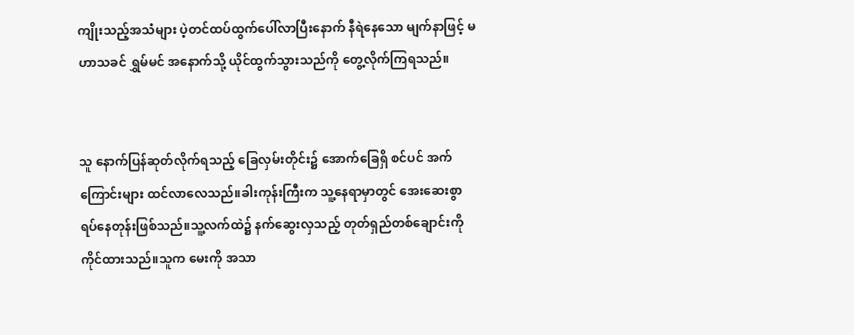ကျိုးသည့်အသံများ ပဲ့တင်ထပ်ထွက်ပေါ်လာပြီးနောက် နီရဲနေသော မျက်နာဖြင့် မဟာသခင် ရွှမ်မင် အနောက်သို့ ယိုင်ထွက်သွားသည်ကို တွေ့လိုက်ကြရသည်။


သူ နောက်ပြန်ဆုတ်လိုက်ရသည့် ခြေလှမ်းတိုင်း၌ အောက်ခြေရှိ စင်ပင် အက်ကြောင်းများ ထင်လာလေသည်။ခါးကုန်းကြီးက သူ့နေရာမှာတွင် အေးဆေးစွာ ရပ်နေတုန်းဖြစ်သည်။သူ့လက်ထဲ၌ နက်ဆွေးလှသည့် တုတ်ရှည်တစ်ချောင်းကို ကိုင်ထားသည်။သူက မေးကို အသာ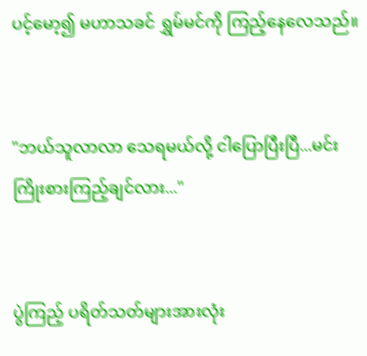ပင့်မော့၍ မဟာသခင် ရွှမ်မင်ကို ကြည့်နေလေသည်။


"ဘယ်သူလာလာ သေရမယ်လို့ ငါပြောပြီးပြီ...မင်းကြိုးစားကြည့်ချင်လား..."


ပွဲကြည့် ပရိတ်သတ်များအားလုံး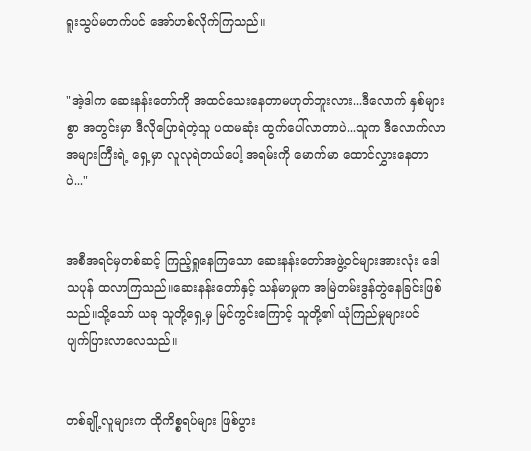ရူးသွပ်မတက်ပင် အော်ဟစ်လိုက်ကြသည်။


"အဲ့ဒါက ဆေးနန်းတော်ကို အထင်သေးနေတာမဟုတ်ဘူးလား...ဒီလောက် နှစ်များစွာ အတွင်းမှာ ဒီလိုပြောရဲတဲ့သူ ပထမဆုံး ထွက်ပေါ်လာတာပဲ...သူက ဒီလောက်လာအများကြီးရဲ့ ရှေ့မှာ လူလုရဲတယ်ပေါ့ အရမ်းကို မောက်မာ ထောင်လွှားနေတာပဲ..."


အစီအရင်မှတစ်ဆင့် ကြည့်ရှုနေကြသော ဆေးနန်းတော်အဖွဲ့ဝင်များအားလုံး ဒေါသပုန် ထလာကြသည်။ဆေးနန်းတော်နှင့် သန်မာမှုက အမြဲတမ်းဒွန်တွဲနေခြင်းဖြစ်သည်။သို့သော် ယခု သူတို့ရှေ့မှ မြင်ကွင်းကြောင့် သူတို့၏ ယုံကြည်မှုများပင် ပျက်ပြားလာလေသည်။


တစ်ချို့လူများက ထိုကိစ္စရပ်များ ဖြစ်ပွား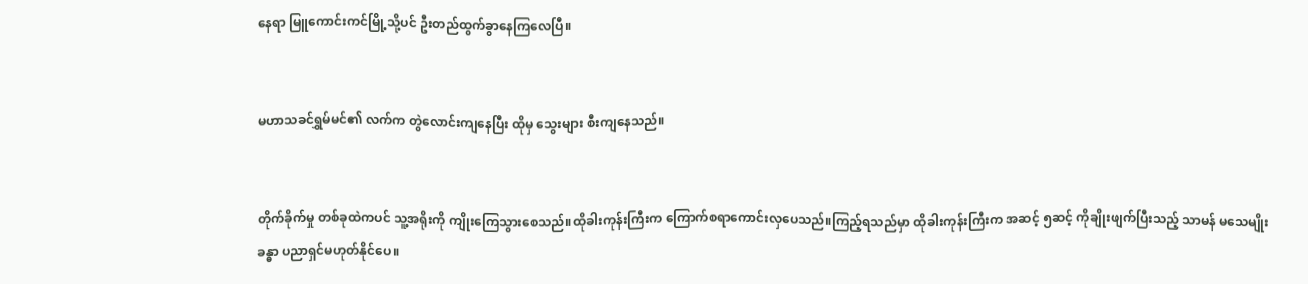နေရာ မြူကောင်းကင်မြို့သို့ပင် ဦးတည်ထွက်ခွာနေကြလေပြီ။


မဟာသခင်ရွှမ်မင်၏ လက်က တွဲလောင်းကျနေပြီး ထိုမှ သွေးများ စီးကျနေသည်။


တိုက်ခိုက်မှု တစ်ခုထဲကပင် သူ့အရိုးကို ကျိုးကြေသွားစေသည်။ထိုခါးကုန်းကြီးက ကြောက်စရာကောင်းလှပေသည်။ကြည့်ရသည်မှာ ထိုခါးကုန်းကြီးက အဆင့် ၅ဆင့် ကိုချိုးဖျက်ပြီးသည့် သာမန် မသေမျိုး ခန္ဓာ ပညာရှင်မဟုတ်နိုင်ပေ။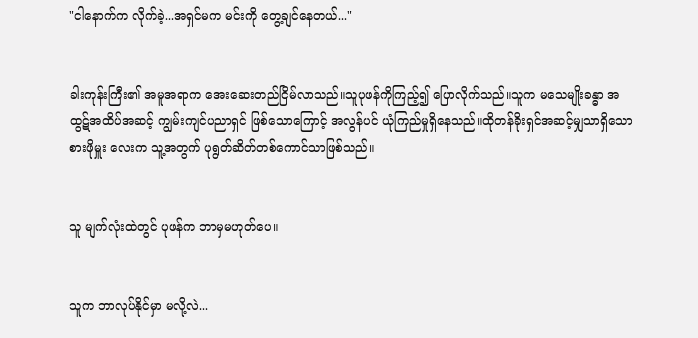"ငါနောက်က လိုက်ခဲ့...အရှင်မက မင်းကို တွေ့ချင်နေတယ်..."


ခါးကုန်းကြီး၏ အမူအရာက အေးဆေးတည်ငြိမ်လာသည်။သူပုဖန်ကိုကြည့်၍ ပြောလိုက်သည်။သူက မသေမျိုးခန္ဓာ အထွဋ်အထိပ်အဆင့် ကျွမ်းကျင်ပညာရှင် ဖြစ်သောကြောင့် အလွန်ပင် ယုံကြည်မှုရှိနေသည်။ထိုတန်ခိုးရှင်အဆင့်မျှသာရှိသော စားဖိုမှူး လေးက သူ့အတွက် ပုရွတ်ဆိတ်တစ်ကောင်သာဖြစ်သည်။


သူ မျက်လုံးထဲတွင် ပုဖန်က ဘာမှမဟုတ်ပေ။


သူက ဘာလုပ်နိုင်မှာ မလို့လဲ...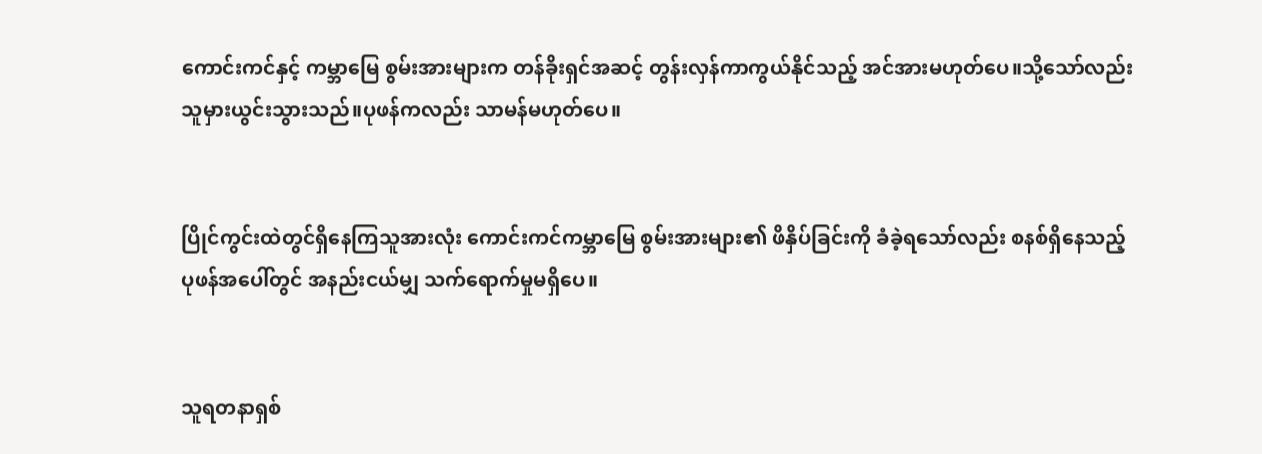ကောင်းကင်နှင့် ကမ္ဘာမြေ စွမ်းအားများက တန်ခိုးရှင်အဆင့် တွန်းလှန်ကာကွယ်နိုင်သည့် အင်အားမဟုတ်ပေ။သို့သော်လည်း သူမှားယွင်းသွားသည်။ပုဖန်ကလည်း သာမန်မဟုတ်ပေ။


ပြိုင်ကွင်းထဲတွင်ရှိနေကြသူအားလုံး ကောင်းကင်ကမ္ဘာမြေ စွမ်းအားများ၏ ဖိနှိပ်ခြင်းကို ခံခဲ့ရသော်လည်း စနစ်ရှိနေသည့် ပုဖန်အပေါ်တွင် အနည်းငယ်မျှ သက်ရောက်မှုမရှိပေ။


သူရတနာရှစ်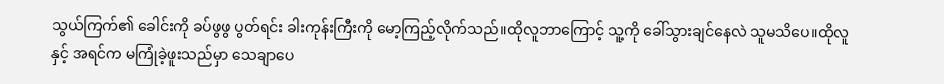သွယ်ကြက်၏ ခေါင်းကို ခပ်ဖွဖွ ပွတ်ရင်း ခါးကုန်းကြီးကို မော့ကြည့်လိုက်သည်။ထိုလူဘာကြောင့် သူ့ကို ခေါ်သွားချင်နေလဲ သူမသိပေ။ထိုလူနှင့် အရင်က မကြုံခဲ့ဖူးသည်မှာ သေချာပေ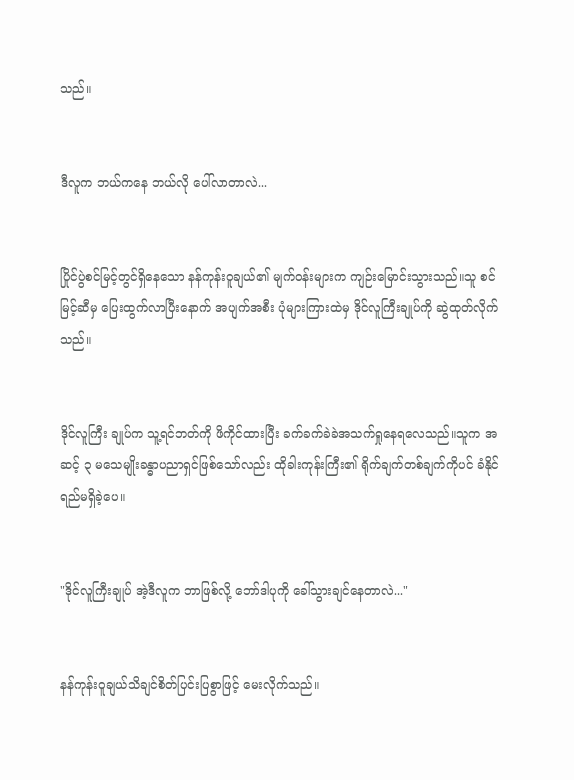သည်။


ဒီလူက ဘယ်ကနေ ဘယ်လို ပေါ်လာတာလဲ...


ပြိုင်ပွဲစင်မြင့်တွင်ရှိနေသော နန်ကုန်းဝူချယ်၏ မျက်ဝန်းများက ကျဉ်းမြောင်းသွားသည်။သူ စင်မြင့်ဆီမှ ပြေးထွက်လာပြီးနောက် အပျက်အစီး ပုံများကြားထဲမှ ဒိုင်လူကြီးချုပ်ကို ဆွဲထုတ်လိုက်သည်။


ဒိုင်လူကြီး ချုပ်က သူ့ရင်ဘတ်ကို ဖိကိုင်ထားပြီး ခက်ခက်ခဲခဲအသက်ရှုနေရလေသည်။သူက အဆင့် ၃ မသေမျိုးခန္ဓာပညာရှင်ဖြစ်သော်လည်း ထိုခါးကုန်းကြီး၏ ရိုက်ချက်တစ်ချက်ကိုပင် ခံနိုင်ရည်မရှိခဲ့ပေ။


"ဒိုင်လူကြီးချုပ် အဲ့ဒီလူက ဘာဖြစ်လို့ ဘော်ဒါပုကို ခေါ်သွားချင်နေတာလဲ..."


နန်ကုန်းဝူချယ်သိချင်စိတ်ပြင်းပြစွာဖြင့် မေးလိုက်သည်။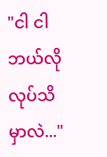"ငါ ငါ ဘယ်လိုလုပ်သိမှာလဲ..."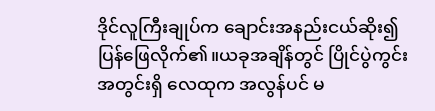ဒိုင်လူကြီးချုပ်က ချောင်းအနည်းငယ်ဆိုး၍ ပြန်ဖြေလိုက်၏။ယခုအချိန်တွင် ပြိုင်ပွဲကွင်းအတွင်းရှိ လေထုက အလွန်ပင် မ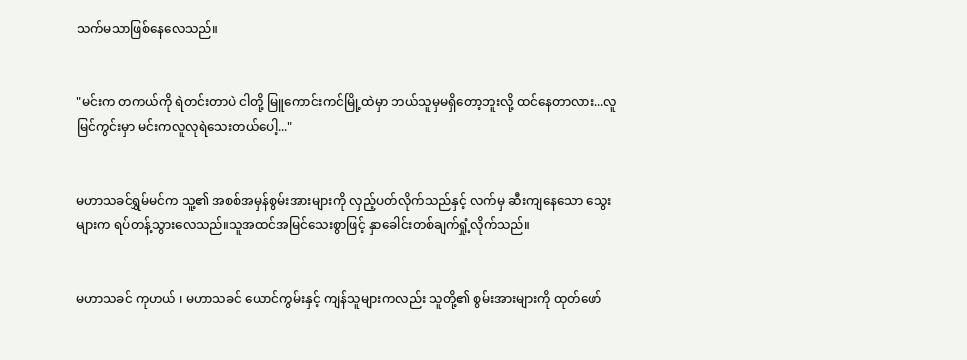သက်မသာဖြစ်နေလေသည်။


"မင်းက တကယ်ကို ရဲတင်းတာပဲ ငါတို့ မြူကောင်းကင်မြို့ထဲမှာ ဘယ်သူမှမရှိတော့ဘူးလို့ ထင်နေတာလား...လူမြင်ကွင်းမှာ မင်းကလူလုရဲသေးတယ်ပေါ့..."


မဟာသခင်ရွှမ်မင်က သူ့၏ အစစ်အမှန်စွမ်းအားများကို လှည့်ပတ်လိုက်သည်နှင့် လက်မှ ဆီးကျနေသော သွေးများက ရပ်တန့်သွားလေသည်။သူအထင်အမြင်သေးစွာဖြင့် နှာခေါင်းတစ်ချက်ရှုံ့လိုက်သည်။


မဟာသခင် ကုဟယ် ၊ မဟာသခင် ယောင်ကွမ်းနှင့် ကျန်သူများကလည်း သူတို့၏ စွမ်းအားများကို ထုတ်ဖော်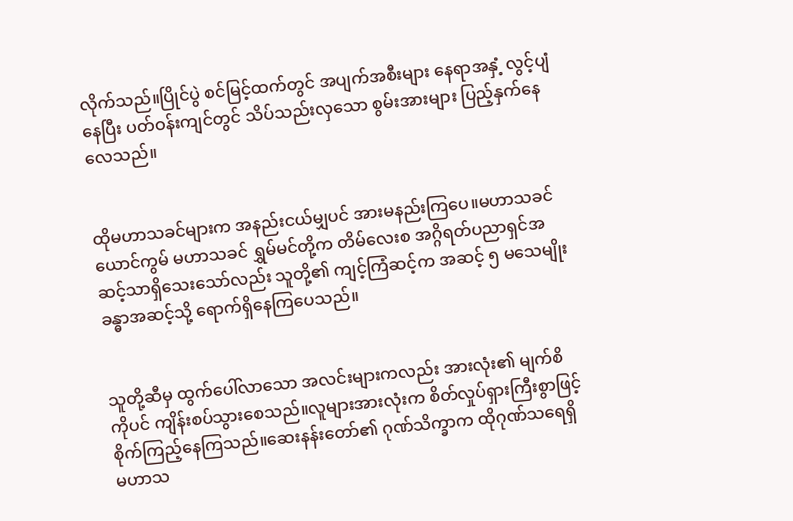လိုက်သည်။ပြိုင်ပွဲ စင်မြင့်ထက်တွင် အပျက်အစီးများ နေရာအနှံ့ လွင့်ပျံနေပြီး ပတ်ဝန်းကျင်တွင် သိပ်သည်းလှသော စွမ်းအားများ ပြည့်နှက်နေလေသည်။


ထိုမဟာသခင်များက အနည်းငယ်မျှပင် အားမနည်းကြပေ။မဟာသခင် ယောင်ကွမ် မဟာသခင် ရွှမ်မင်တို့က တိမ်လေးစ အဂ္ဂိရတ်ပညာရှင်အဆင့်သာရှိသေးသော်လည်း သူတို့၏ ကျင့်ကြံဆင့်က အဆင့် ၅ မသေမျိုးခန္ဓာအဆင့်သို့ ရောက်ရှိနေကြပေသည်။


သူတို့ဆီမှ ထွက်ပေါ်လာသော အလင်းများကလည်း အားလုံး၏ မျက်စိကိုပင် ကျိန်းစပ်သွားစေသည်။လူများအားလုံးက စိတ်လှုပ်ရှားကြီးစွာဖြင့် စိုက်ကြည့်နေကြသည်။ဆေးနန်းတော်၏ ဂုဏ်သိက္ခာက ထိုဂုဏ်သရေရှိ မဟာသ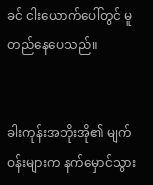ခင် ငါးယောက်ပေါ်တွင် မူတည်နေပေသည်။


ခါးကုန်းအဘိုးအို၏ မျက်ဝန်းများက နက်မှောင်သွား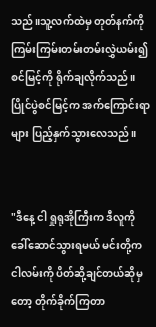သည်။သူ့လက်ထဲမှ တုတ်နက်ကို ကြမ်းကြမ်းတမ်းတမ်းလွှဲယမ်း၍ စင်မြင့်ကို ရိုက်ချလိုက်သည်။ပြိုင်ပွဲစင်မြင့်က အက်ကြောင်းရာများ ပြည့်နှက်သွားလေသည်။


"ဒီနေ့ ငါ ရှုရုအိုကြီးက ဒီလူကို ခေါ်ဆောင်သွားရမယ် မင်းတို့က ငါလမ်းကို ပိတ်ဆို့ချင်တယ်ဆိုမှတော့ တိုက်ခိုက်ကြတာ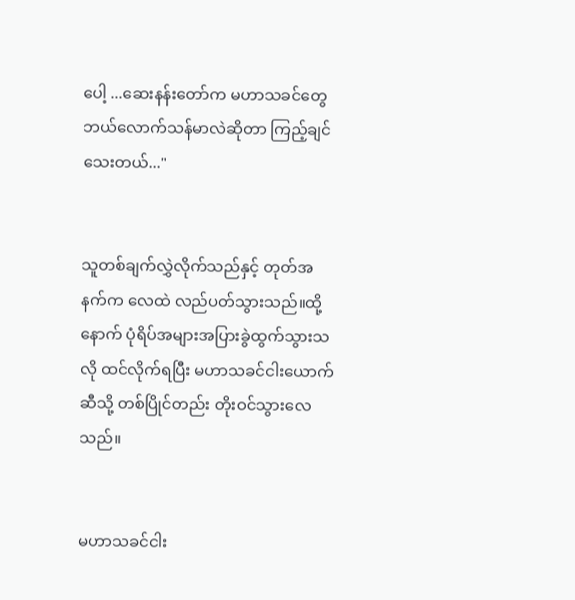ပေါ့ ...ဆေးနန်းတော်က မဟာသခင်တွေ ဘယ်လောက်သန်မာလဲဆိုတာ ကြည့်ချင်သေးတယ်..."


သူတစ်ချက်လွှဲလိုက်သည်နှင့် တုတ်အနက်က လေထဲ လည်ပတ်သွားသည်။ထို့နောက် ပုံရိပ်အများအပြားခွဲထွက်သွားသလို ထင်လိုက်ရပြီး မဟာသခင်ငါးယောက်ဆီသို့ တစ်ပြိုင်တည်း တိုးဝင်သွားလေသည်။


မဟာသခင်ငါး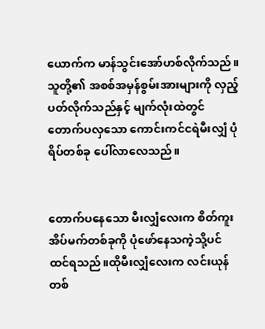ယောက်က မာန်သွင်းအော်ဟစ်လိုက်သည်။သူတို့၏ အစစ်အမှန်စွမ်းအားများကို လှည့်ပတ်လိုက်သည်နှင့် မျက်လုံးထဲတွင် တောက်ပလှသော ကောင်းကင်ငရဲမီးလျှံ ပုံရိပ်တစ်ခု ပေါ်လာလေသည်။


တောက်ပနေသော မီးလျှံလေးက စိတ်ကူးအိပ်မက်တစ်ခုကို ပုံဖော်နေသကဲ့သို့ပင် ထင်ရသည်။ထိုမီးလျှံလေးက လင်းယုန်တစ်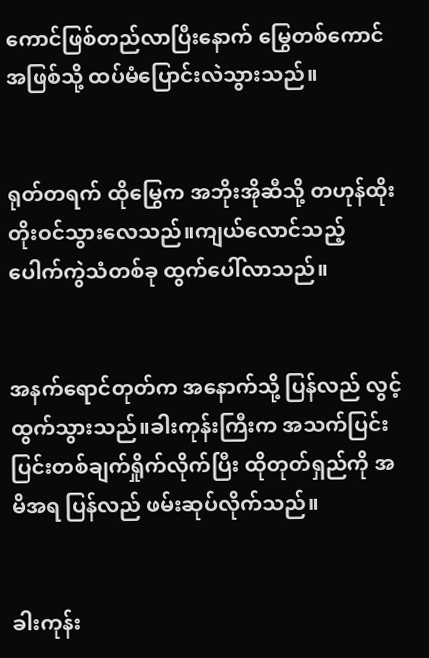ကောင်ဖြစ်တည်လာပြီးနောက် မြွေတစ်ကောင်အဖြစ်သို့ ထပ်မံပြောင်းလဲသွားသည်။


ရုတ်တရက် ထိုမြွေက အဘိုးအိုဆီသို့ တဟုန်ထိုး တိုးဝင်သွားလေသည်။ကျယ်လောင်သည့် ပေါက်ကွဲသံတစ်ခု ထွက်ပေါ်လာသည်။


အနက်ရောင်တုတ်က အနောက်သို့ ပြန်လည် လွင့်ထွက်သွားသည်။ခါးကုန်းကြီးက အသက်ပြင်းပြင်းတစ်ချက်ရှိုက်လိုက်ပြီး ထိုတုတ်ရှည်ကို အမိအရ ပြန်လည် ဖမ်းဆုပ်လိုက်သည်။


ခါးကုန်း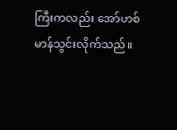ကြီးကလည်း အော်ဟစ်မာန်သွင်းလိုက်သည်။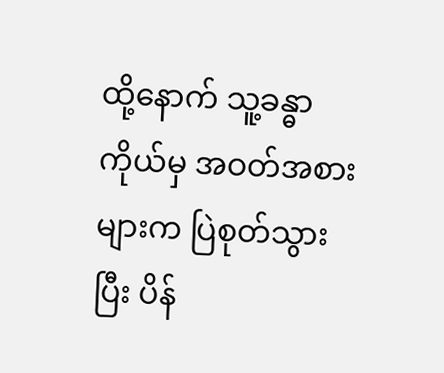ထို့နောက် သူ့ခန္ဓာကိုယ်မှ အဝတ်အစားများက ပြဲစုတ်သွားပြီး ပိန်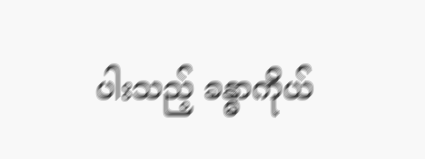ပါးသည့် ခန္ဓာကိုယ်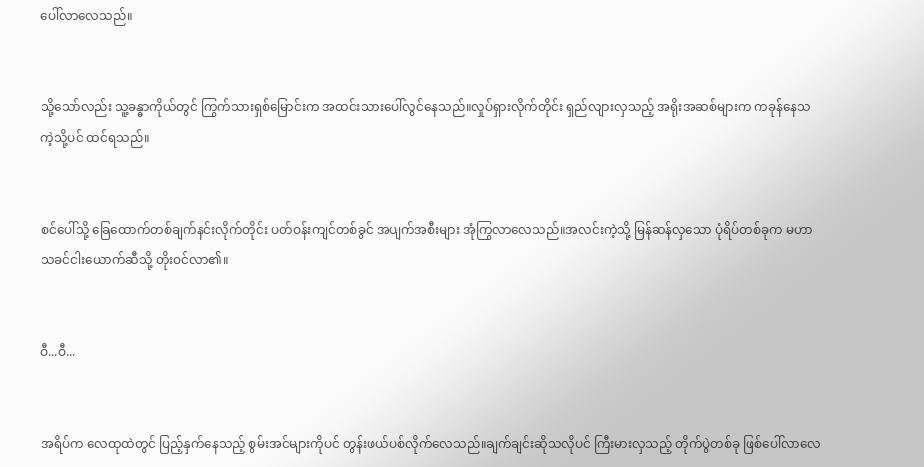ပေါ်လာလေသည်။


သို့သော်လည်း သူ့ခန္ဓာကိုယ်တွင် ကြွက်သားရှစ်မြောင်းက အထင်းသားပေါ်လွင်နေသည်။လှုပ်ရှားလိုက်တိုင်း ရှည်လျားလှသည့် အရိုးအဆစ်များက ကခုန်နေသကဲ့သို့ပင် ထင်ရသည်။


စင်ပေါ်သို့ ခြေထောက်တစ်ချက်နင်းလိုက်တိုင်း ပတ်ဝန်းကျင်တစ်ခွင် အပျက်အစီးများ အုံကြွလာလေသည်။အလင်းကဲ့သို့ မြန်ဆန်လှသော ပုံရိပ်တစ်ခုက မဟာသခင်ငါးယောက်ဆီသို့ တိုးဝင်လာ၏။


ဝီ...ဝီ...


အရိပ်က လေထုထဲတွင် ပြည့်နှက်နေသည့် စွမ်းအင်များကိုပင် တွန်းဖယ်ပစ်လိုက်လေသည်။ချက်ချင်းဆိုသလိုပင် ကြီးမားလှသည့် တိုက်ပွဲတစ်ခု ဖြစ်ပေါ်လာလေ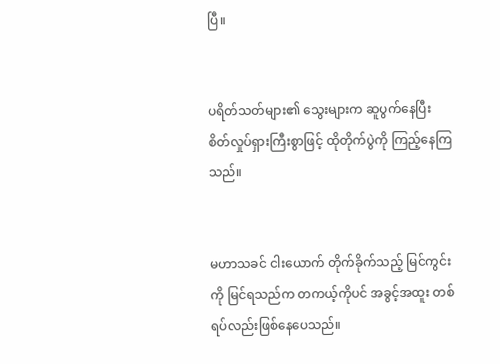ပြီ။


ပရိတ်သတ်များ၏ သွေးများက ဆူပွက်နေပြီး စိတ်လှုပ်ရှားကြီးစွာဖြင့် ထိုတိုက်ပွဲကို ကြည့်နေကြသည်။


မဟာသခင် ငါးယောက် တိုက်ခိုက်သည့် မြင်ကွင်းကို မြင်ရသည်က တကယ့်ကိုပင် အခွင့်အထူး တစ်ရပ်လည်းဖြစ်နေပေသည်။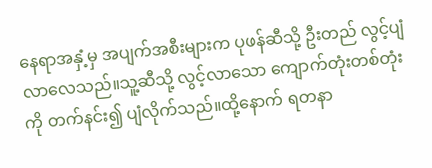နေရာအနှံ့မှ အပျက်အစီးများက ပုဖန်ဆီသို့ ဦးတည် လွင့်ပျံလာလေသည်။သူ့ဆီသို့ လွင့်လာသော ကျောက်တုံးတစ်တုံးကို တက်နင်း၍ ပျံလိုက်သည်။ထို့နောက် ရတနာ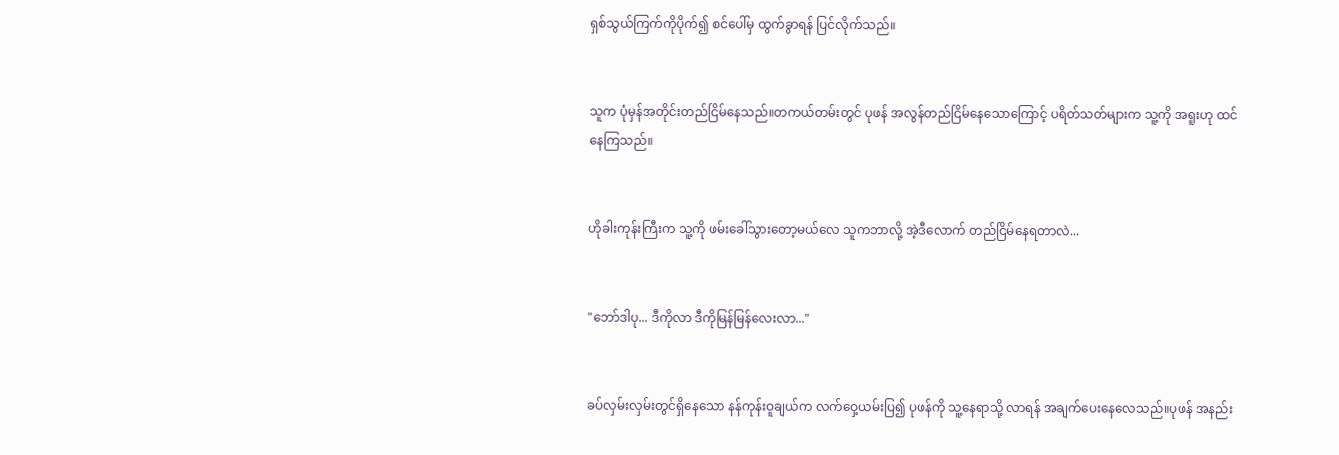ရှစ်သွယ်ကြက်ကိုပိုက်၍ စင်ပေါ်မှ ထွက်ခွာရန် ပြင်လိုက်သည်။


သူက ပုံမှန်အတိုင်းတည်ငြိမ်နေသည်။တကယ်တမ်းတွင် ပုဖန် အလွန်တည်ငြိမ်နေသောကြောင့် ပရိတ်သတ်များက သူ့ကို အရူးဟု ထင်နေကြသည်။


ဟိုခါးကုန်းကြီးက သူ့ကို ဖမ်းခေါ်သွားတော့မယ်လေ သူကဘာလို့ အဲ့ဒီလောက် တည်ငြိမ်နေရတာလဲ...


"ဘော်ဒါပု... ဒီကိုလာ ဒီကိုမြန်မြန်လေးလာ..."


ခပ်လှမ်းလှမ်းတွင်ရှိနေသော နန်ကုန်းဝူချယ်က လက်ဝှေ့ယမ်းပြ၍ ပုဖန်ကို သူ့နေရာသို့ လာရန် အချက်ပေးနေလေသည်။ပုဖန် အနည်း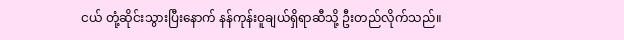ငယ် တုံ့ဆိုင်းသွားပြီးနောက် နန်ကုန်းဝူချယ်ရှိရာဆီသို့ ဦးတည်လိုက်သည်။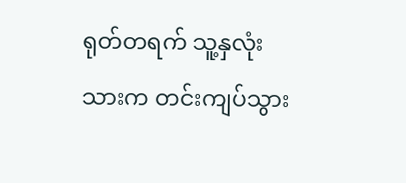ရုတ်တရက် သူ့နှလုံးသားက တင်းကျပ်သွား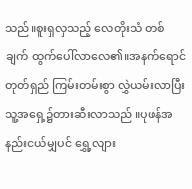သည်။စူးရှလှသည့် လေတိုးသံ တစ်ချက် ထွက်ပေါ်လာလေ၏။အနက်ရောင် တုတ်ရှည် ကြမ်းတမ်းစွာ လွှဲယမ်းလာပြီး သူ့အရှေ့၌တားဆီးလာသည် ။ပုဖန်အနည်းငယ်မျှပင် ရွှေ့လျား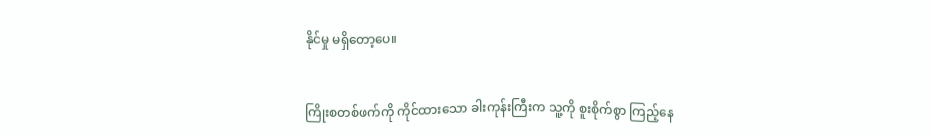နိုင်မှု မရှိတော့ပေ။


ကြိုးစတစ်ဖက်ကို ကိုင်ထားသော ခါးကုန်းကြီးက သူ့ကို စူးစိုက်စွာ ကြည့်နေ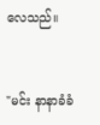လေသည်။


"မင်း နာနာခံခံ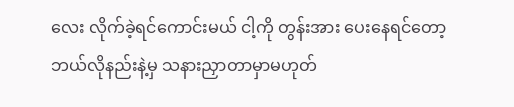လေး လိုက်ခဲ့ရင်ကောင်းမယ် ငါ့ကို တွန်းအား ပေးနေရင်တော့ ဘယ်လိုနည်းနဲ့မှ သနားညှာတာမှာမဟုတ်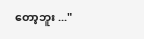တော့ဘူး ..."